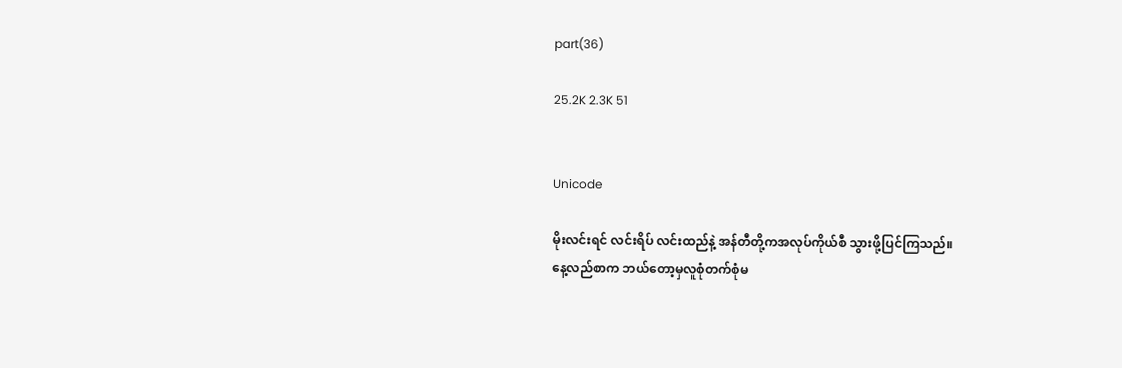part(36)

25.2K 2.3K 51


Unicode

မိုးလင်းရင် လင်းရိပ် လင်းထည်နဲ့ အန်တီတို့ကအလုပ်ကိုယ်စီ သွားဖို့ပြင်ကြသည်။
နေ့လည်စာက ဘယ်တော့မှလူစုံတက်စုံမ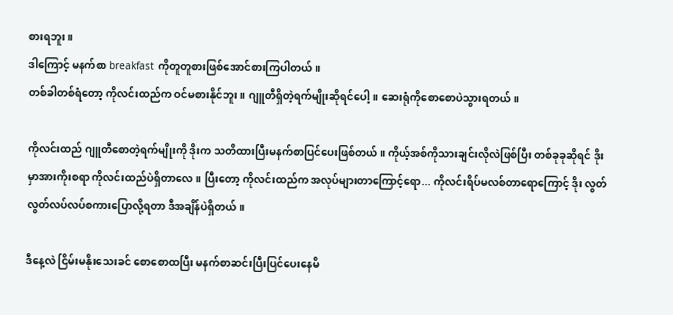စားရဘူး။
ဒါကြောင့် မနက်စာ breakfast ကိုတူတူစားဖြစ်အောင်စားကြပါတယ်။
တစ်ခါတစ်ရံတော့ ကိုလင်းထည်က ဝင်မစားနိုင်ဘူး။ ဂျူတီရှိတဲ့ရက်မျိုးဆိုရင်ပေါ့။ ဆေးရုံကိုစောစောပဲသွားရတယ်။

ကိုလင်းထည် ဂျူတီစောတဲ့ရက်မျိုးကို ဒိုးက သတိထားပြီးမနက်စာပြင်ပေးဖြစ်တယ်။ ကိုယ့်အစ်ကိုသားချင်းလိုလဲဖြစ်ပြီး တစ်ခုခုဆိုရင် ဒိုးမှာအားကိုးစရာ ကိုလင်းထည်ပဲရှိတာလေ။ ပြီးတော့ ကိုလင်းထည်က အလုပ်များတာကြောင့်ရော... ကိုလင်းရိပ်မလစ်တာရောကြောင့် ဒိုး လွတ်လွတ်လပ်လပ်စကားပြောလို့ရတာ ဒီအချိန်ပဲရှိတယ်။

ဒီနေ့လဲ ငြိမ်းမနိုးသေးခင် စောစောထပြီး မနက်စာဆင်းပြီးပြင်ပေးနေမိ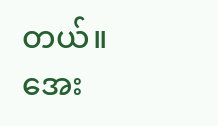တယ်။
အေး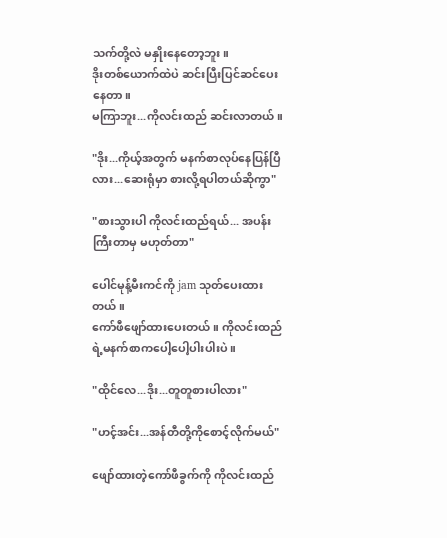သက်တို့လဲ မနှိုးနေတော့ဘူး။
ဒိုးတစ်ယောက်ထဲပဲ ဆင်းပြီးပြင်ဆင်ပေးနေတာ။
မကြာဘူး...ကိုလင်းထည် ဆင်းလာတယ်။

"ဒိုး...ကိုယ့်အတွက် မနက်စာလုပ်နေပြန်ပြီလား...ဆေးရုံမှာ စားလို့ရပါတယ်ဆိုကွာ"

"စားသွားပါ ကိုလင်းထည်ရယ်... အပန်းကြီးတာမှ မဟုတ်တာ"

ပေါင်မုန့်မီးကင်ကို jam သုတ်ပေးထားတယ်။
ကော်ဖီဖျော်ထားပေးတယ်။ ကိုလင်းထည်ရဲ့မနက်စာကပေါ့ပေါ့ပါးပါးပဲ။

"ထိုင်လေ...ဒိုး...တူတူစားပါလား"

"ဟင့်အင်း...အန်တီတို့ကိုစောင့်လိုက်မယ်"

ဖျော်ထားတဲ့ကော်ဖီခွက်ကို ကိုလင်းထည်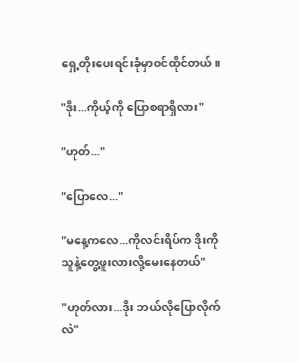ရှေ့တိုးပေးရင်းခုံမှာဝင်ထိုင်တယ်။

"ဒိုး...ကိုယ့်ကို ပြောစရာရှိလား"

"ဟုတ်..."

"ပြောလေ..."

"မနေ့ကလေ...ကိုလင်းရိပ်က ဒိုးကို သူနဲ့တွေ့ဖူးလားလို့မေးနေတယ်"

"ဟုတ်လား...ဒိုး ဘယ်လိုပြောလိုက်လဲ"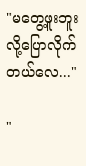"မတွေ့ဖူးဘူးလို့ပြောလိုက်တယ်လေ..."

"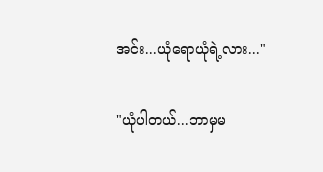အင်း...ယုံရောယုံရဲ့လား..."

"ယုံပါတယ်...ဘာမှမ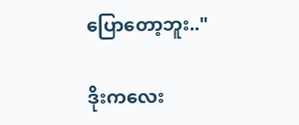ပြောတော့ဘူး.."

ဒိုးကလေး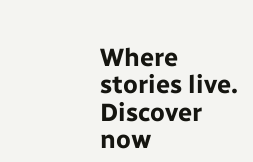Where stories live. Discover now